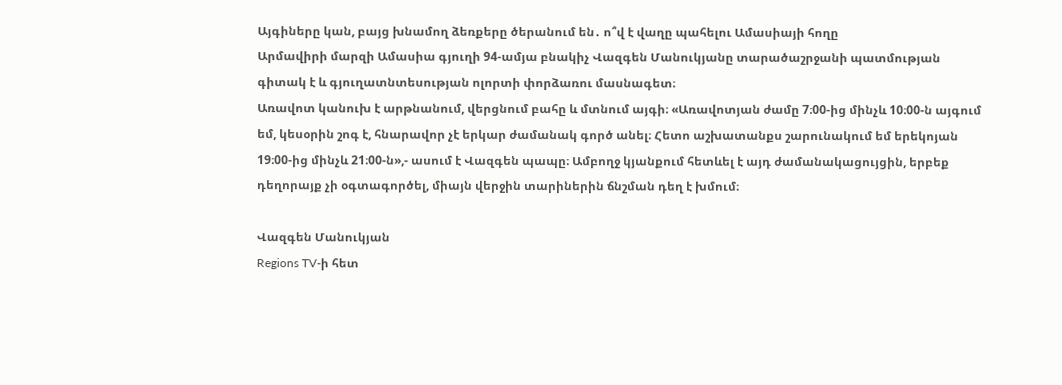Այգիները կան, բայց խնամող ձեռքերը ծերանում են․ ո՞վ է վաղը պահելու Ամասիայի հողը
Արմավիրի մարզի Ամասիա գյուղի 94-ամյա բնակիչ Վազգեն Մանուկյանը տարածաշրջանի պատմության գիտակ է և գյուղատնտեսության ոլորտի փորձառու մասնագետ։
Առավոտ կանուխ է արթնանում, վերցնում բահը և մտնում այգի։ «Առավոտյան ժամը 7։00-ից մինչև 10։00-ն այգում եմ, կեսօրին շոգ է, հնարավոր չէ երկար ժամանակ գործ անել։ Հետո աշխատանքս շարունակում եմ երեկոյան 19։00-ից մինչև 21։00-ն»,- ասում է Վազգեն պապը։ Ամբողջ կյանքում հետևել է այդ ժամանակացույցին, երբեք դեղորայք չի օգտագործել, միայն վերջին տարիներին ճնշման դեղ է խմում։

Վազգեն Մանուկյան
Regions TV-ի հետ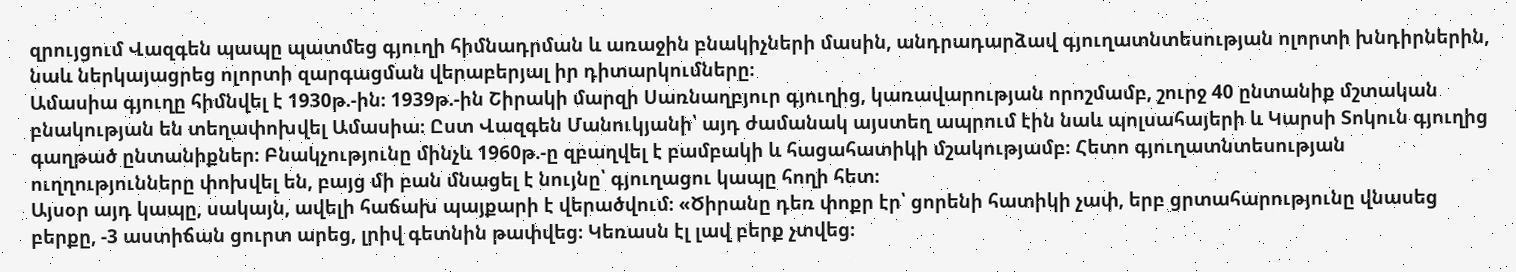զրույցում Վազգեն պապը պատմեց գյուղի հիմնադրման և առաջին բնակիչների մասին, անդրադարձավ գյուղատնտեսության ոլորտի խնդիրներին, նաև ներկայացրեց ոլորտի զարգացման վերաբերյալ իր դիտարկումները։
Ամասիա գյուղը հիմնվել է 1930թ.-ին։ 1939թ.-ին Շիրակի մարզի Սառնաղբյուր գյուղից, կառավարության որոշմամբ, շուրջ 40 ընտանիք մշտական բնակության են տեղափոխվել Ամասիա։ Ըստ Վազգեն Մանուկյանի՝ այդ ժամանակ այստեղ ապրում էին նաև պոլսահայերի և Կարսի Տոկուն գյուղից գաղթած ընտանիքներ։ Բնակչությունը մինչև 1960թ.-ը զբաղվել է բամբակի և հացահատիկի մշակությամբ։ Հետո գյուղատնտեսության ուղղությունները փոխվել են, բայց մի բան մնացել է նույնը՝ գյուղացու կապը հողի հետ։
Այսօր այդ կապը, սակայն, ավելի հաճախ պայքարի է վերածվում։ «Ծիրանը դեռ փոքր էր՝ ցորենի հատիկի չափ, երբ ցրտահարությունը վնասեց բերքը, -3 աստիճան ցուրտ արեց, լրիվ գետնին թափվեց։ Կեռասն էլ լավ բերք չտվեց։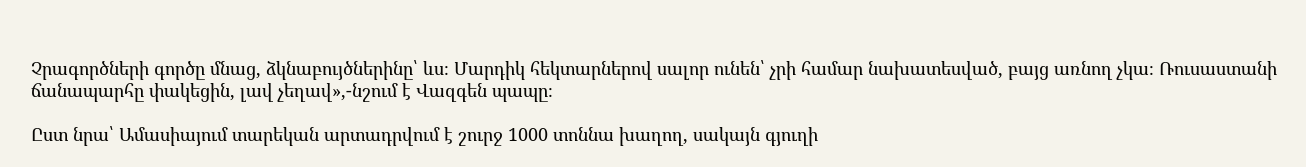Չրագործների գործը մնաց, ձկնաբույծներինը՝ ևս։ Մարդիկ հեկտարներով սալոր ունեն՝ չրի համար նախատեսված, բայց առնող չկա։ Ռուսաստանի ճանապարհը փակեցին, լավ չեղավ»,-նշում է Վազգեն պապը։

Ըստ նրա՝ Ամասիայում տարեկան արտադրվում է շուրջ 1000 տոննա խաղող, սակայն գյուղի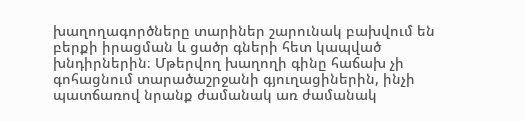խաղողագործները տարիներ շարունակ բախվում են բերքի իրացման և ցածր գների հետ կապված խնդիրներին։ Մթերվող խաղողի գինը հաճախ չի գոհացնում տարածաշրջանի գյուղացիներին, ինչի պատճառով նրանք ժամանակ առ ժամանակ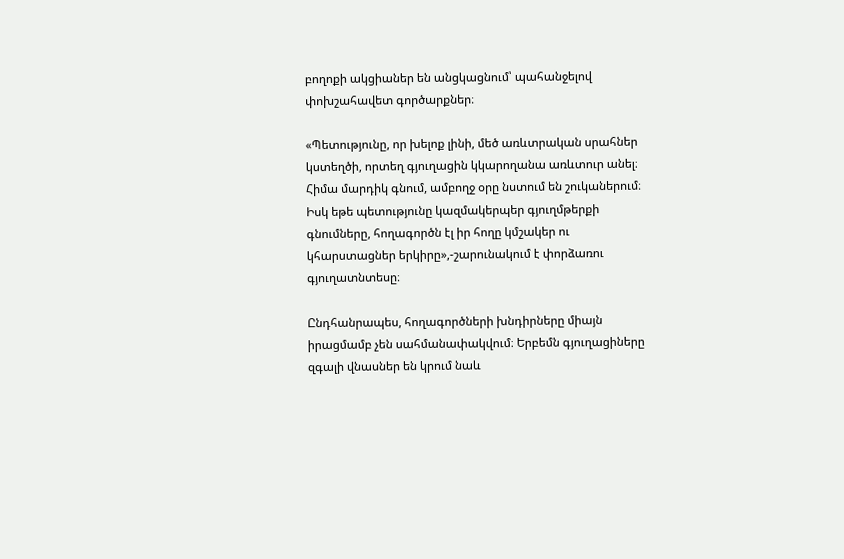բողոքի ակցիաներ են անցկացնում՝ պահանջելով փոխշահավետ գործարքներ։

«Պետությունը, որ խելոք լինի, մեծ առևտրական սրահներ կստեղծի, որտեղ գյուղացին կկարողանա առևտուր անել։ Հիմա մարդիկ գնում, ամբողջ օրը նստում են շուկաներում։ Իսկ եթե պետությունը կազմակերպեր գյուղմթերքի գնումները, հողագործն էլ իր հողը կմշակեր ու կհարստացներ երկիրը»,-շարունակում է փորձառու գյուղատնտեսը։

Ընդհանրապես, հողագործների խնդիրները միայն իրացմամբ չեն սահմանափակվում։ Երբեմն գյուղացիները զգալի վնասներ են կրում նաև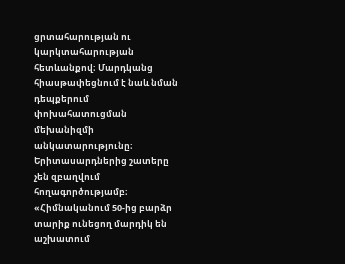ցրտահարության ու կարկտահարության հետևանքով։ Մարդկանց հիասթափեցնում է նաև նման դեպքերում փոխահատուցման մեխանիզմի անկատարությունը։
Երիտասարդներից շատերը չեն զբաղվում հողագործությամբ։ «Հիմնականում 50-ից բարձր տարիք ունեցող մարդիկ են աշխատում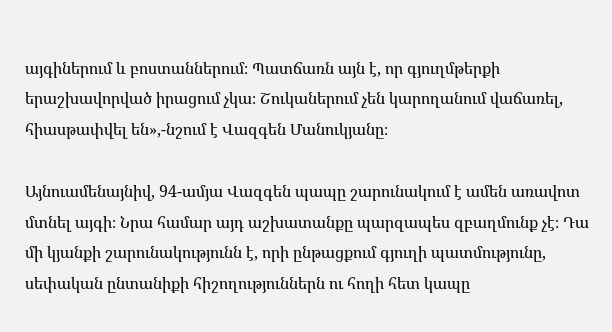այգիներում և բոստաններում։ Պատճառն այն է, որ գյուղմթերքի երաշխավորված իրացում չկա։ Շուկաներում չեն կարողանում վաճառել, հիասթափվել են»,-նշում է Վազգեն Մանուկյանը։

Այնուամենայնիվ, 94-ամյա Վազգեն պապը շարունակում է ամեն առավոտ մտնել այգի։ Նրա համար այդ աշխատանքը պարզապես զբաղմունք չէ։ Դա մի կյանքի շարունակությունն է, որի ընթացքում գյուղի պատմությունը, սեփական ընտանիքի հիշողություններն ու հողի հետ կապը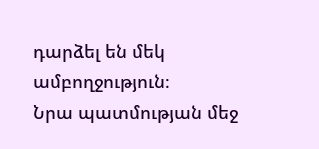դարձել են մեկ ամբողջություն։
Նրա պատմության մեջ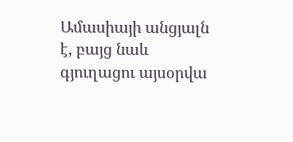Ամասիայի անցյալն է, բայց նաև գյուղացու այսօրվա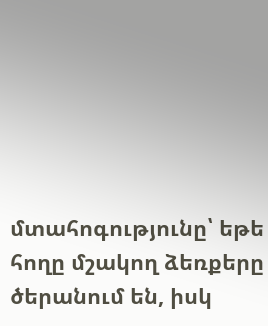մտահոգությունը՝ եթե հողը մշակող ձեռքերը ծերանում են, իսկ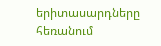երիտասարդները հեռանում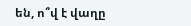են, ո՞վ է վաղը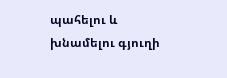պահելու և խնամելու գյուղի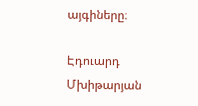այգիները։

Էդուարդ Մխիթարյան